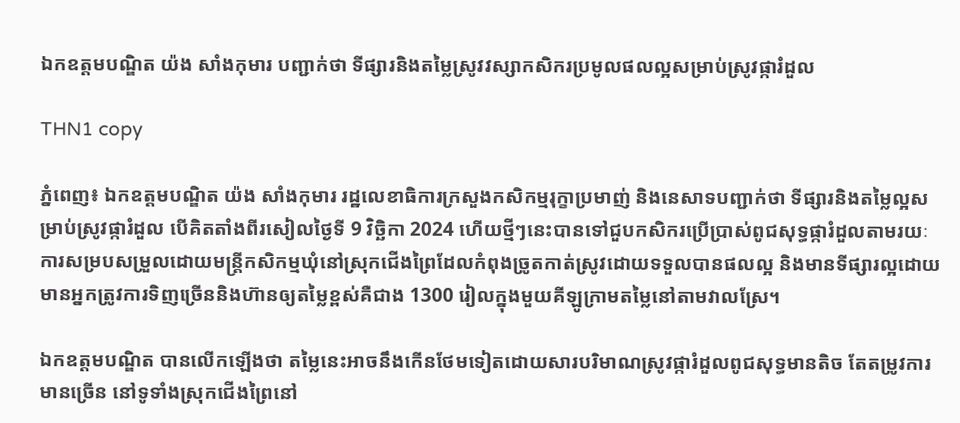ឯកឧត្តមបណ្ឌិត យ៉ង សាំងកុមារ បញ្ជាក់ថា ទីផ្សារនិងតម្លៃស្រូវវស្សាកសិករប្រមូលផលល្អសម្រាប់ស្រូវផ្ការំដួល

THN1 copy

ភ្នំពេញ៖ ឯកឧត្តមបណ្ឌិត យ៉ង សាំងកុមារ រដ្ឋលេខាធិការក្រសួងកសិកម្មរុក្ខាប្រមាញ់ និងនេសាទបញ្ជាក់ថា ទីផ្សារនិងតម្លៃល្អសម្រាប់ស្រូវផ្ការំដួល បើគិតតាំងពីរសៀលថ្ងៃទី 9 វិច្ឆិកា 2024 ហើយថ្មីៗនេះបានទៅជួបកសិករប្រើប្រាស់ពូជសុទ្ធផ្ការំដួលតាមរយៈការសម្របសម្រួលដោយមន្រ្តីកសិកម្មឃុំនៅស្រុកជើងព្រៃដែលកំពុងច្រូតកាត់ស្រូវដោយទទួលបានផលល្អ និងមានទីផ្សារល្អដោយមានអ្នកត្រូវការទិញច្រើននិងហ៊ានឲ្យតម្លៃខ្ពស់គឺជាង 1300 រៀលក្នុងមួយគីឡូក្រាមតម្លៃនៅតាមវាលស្រែ។

ឯកឧត្តមបណ្ឌិត បានលើកឡើងថា តម្លៃនេះអាចនឹងកើនថែមទៀតដោយសារបរិមាណស្រូវផ្ការំដួលពូជសុទ្ធមានតិច តែតម្រូវការមានច្រើន នៅទូទាំងស្រុកជើងព្រៃនៅ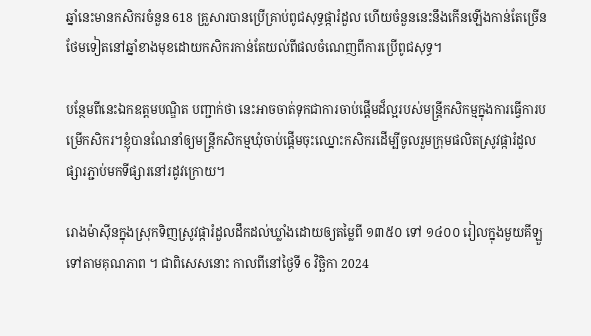ឆ្នាំនេះមានកសិករចំនួន 618 គ្រួសារបានប្រើគ្រាប់ពូជសុទ្ធផ្ការំដួល ហើយចំនួននេះនឹងកើនឡើងកាន់តែច្រើនថែមទៀតនៅឆ្នាំខាងមុខដោយកសិករកាន់តែយល់ពីផលចំណេញពីការប្រើពូជសុទ្ធ។

បន្ថែមពីនេះឯកឧត្តមបណ្ឌិត បញ្ជាក់ថា នេះអាចចាត់ទុកជាការចាប់ផ្តើមដ៏ល្អរបស់មន្រ្តីកសិកម្មក្នុងការធ្វើការបម្រើកសិករ។ខ្ញុំបានណែនាំឲ្យមន្រ្តីកសិកម្មឃុំចាប់ផ្តើមចុះឈ្នោះកសិករដើម្បីចូលរួមក្រុមផលិតស្រូវផ្ការំដួលផ្សារភ្ជាប់មកទីផ្សារនៅរដូវក្រោយ។

រោងម៉ាស៊ីនក្នុងស្រុកទិញស្រូវផ្ការំដួលដឹកដល់ឃ្លាំងដោយឲ្យតម្លៃពី ១៣៥០ ទៅ ១៤០០ រៀលក្នុងមួយគីឡួទៅតាមគុណភាព ។ ជាពិសេសនោះ កាលពីនៅថ្ងៃទី 6 វិច្ឆិកា 2024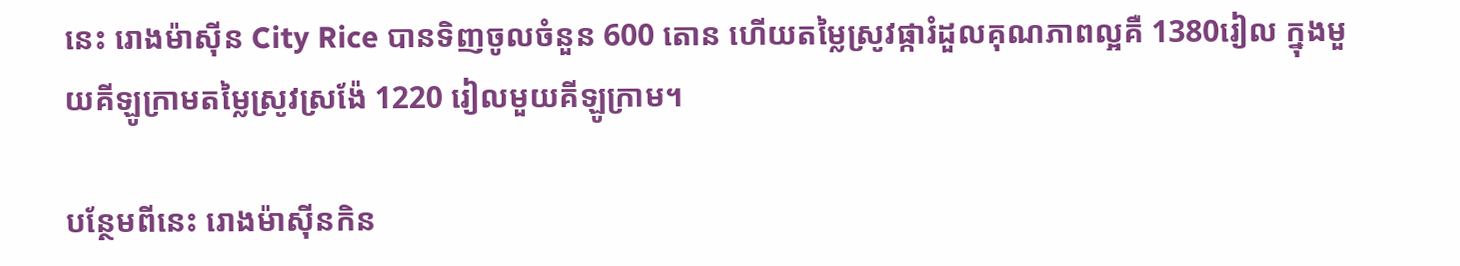នេះ រោងម៉ាស៊ីន City Rice បានទិញចូលចំនួន 600 តោន ហើយតម្លៃស្រូវផ្ការំដួលគុណភាពល្អគឺ 1380រៀល ក្នុងមួយគីឡូក្រាមតម្លៃស្រូវស្រង៉ែ 1220 រៀលមួយគីឡូក្រាម។

បន្ថែមពីនេះ រោងម៉ាស៊ីនកិន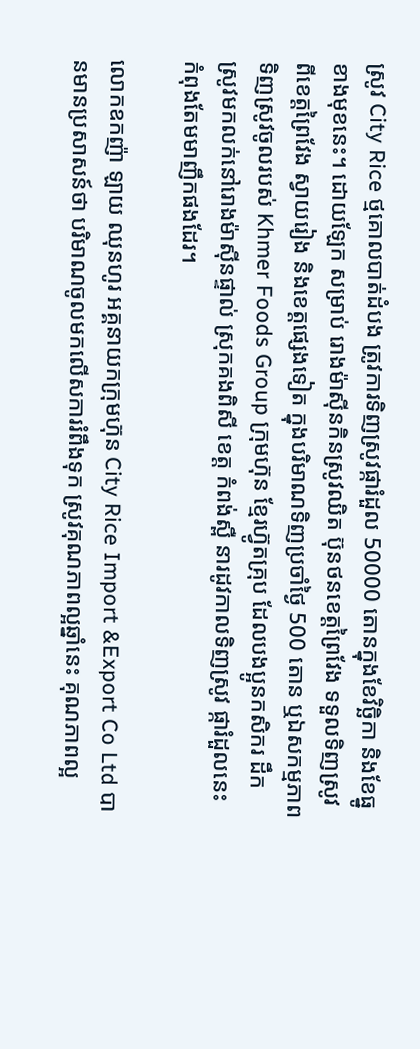ស្រូវ City Rice ថ្មគោលបាត់ដំបង ត្រូវការទិញស្រូវផ្ការំដួល 50000 តោនក្នុងខែវិច្ឆិកា និងខែធ្នូខាងមុខនេះ។ ដោយឡែក សម្រាប់ រោងម៉ាស៊ីនកិនស្រូវឈិត ប៊ុនថនខេត្តព្រៃវែង ទទួលទិញស្រូវពីខេត្តព្រៃវែង ស្វាយរៀង និងខេត្តផ្សេងទៀត ក្នុងបរិមាណទិញប្រចាំថ្ងៃ 500 តោន ឬឯសកម្មភាពទិញស្រូវចូលរបស់ Khmer Foods Group ក្រុមហ៊ុន ខ្មែរហ៊្វូតគ្រុប ដែលបងប្អូនកសិករ ដឹក ស្រូវមកលក់នៅរោងម៉ាស៊ីនផ្ទាល់ ស្រុកគងពិសី ខេត្ត កំពង់ស្ពឺ នារដូវកាលទិញស្រូវ ផ្ការំដួលនេះ កំពុងតែមមាញឹកផងដែរ។

លោកឧកញ៉ា ឡាយ ឈុនហូរ អគ្គនាយកក្រុមហ៊ុន City Rice Import &Export Co Ltd បានមានប្រសាសន៍ថា បរិមាណចូលមកលើសការរំពឹងទុក ស្រូវគុណភាពល្អឆ្នាំនេះ គុណភាពល្អ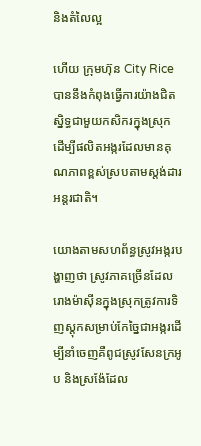និងតំលៃល្អ

ហើយ ក្រុមហ៊ុន City Rice បាននឹងកំពុងធ្វើការយ៉ាងជិតស្និទ្ធជាមួយកសិករក្នុងស្រុក ដើម្បីផលិតអង្ករដែលមានគុណភាពខ្ពស់ស្របតាមស្តង់ដារអន្តរជាតិ។

យោងតាមសហព័ន្ធស្រូវអង្ករបង្ហាញថា ស្រូវភាគច្រើនដែលរោងម៉ាស៊ីនក្នុងស្រុកត្រូវការទិញស្តុកសម្រាប់កែច្នៃជាអង្ករដើម្បីនាំចេញគឺពូជស្រូវសែនក្រអូប និងស្រង៉ែដែល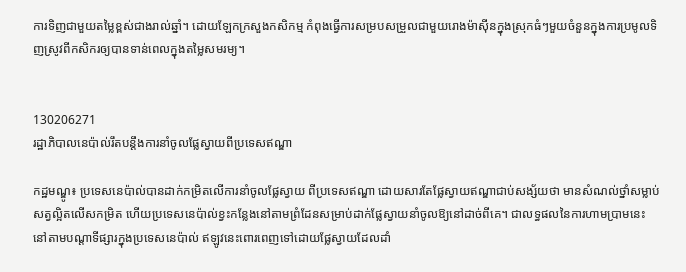ការទិញជាមួយតម្លៃខ្ពស់ជាងរាល់ឆ្នាំ។ ដោយឡែកក្រសួងកសិកម្ម កំពុងធ្វើការសម្របសម្រួលជាមួយរោងម៉ាស៊ីនក្នុងស្រុកធំៗមួយចំនួនក្នុងការប្រមូលទិញស្រូវពីកសិករឲ្យបានទាន់ពេលក្នុងតម្លៃសមរម្យ។


130206271
រដ្ឋាភិបាលនេប៉ាល់រឹតបន្តឹងការនាំចូលផ្លែស្វាយពីប្រទេសឥណ្ឌា

កដ្ឋមណ្ឌូ៖ ប្រទេសនេប៉ាល់បានដាក់កម្រិតលើការនាំចូលផ្លែស្វាយ ពីប្រទេសឥណ្ឌា ដោយសារតែផ្លែស្វាយឥណ្ឌាជាប់សង្ស័យថា មានសំណល់ថ្នាំសម្លាប់សត្វល្អិតលើសកម្រិត ហើយប្រទេសនេប៉ាល់ខ្វះកន្លែងនៅតាមព្រំដែនសម្រាប់ដាក់ផ្លែស្វាយនាំចូលឱ្យនៅដាច់ពីគេ។ ជាលទ្ធផលនៃការហាមប្រាមនេះ នៅតាមបណ្តាទីផ្សារក្នុងប្រទេសនេប៉ាល់ ឥឡូវនេះពោរពេញទៅដោយផ្លែស្វាយដែលដាំ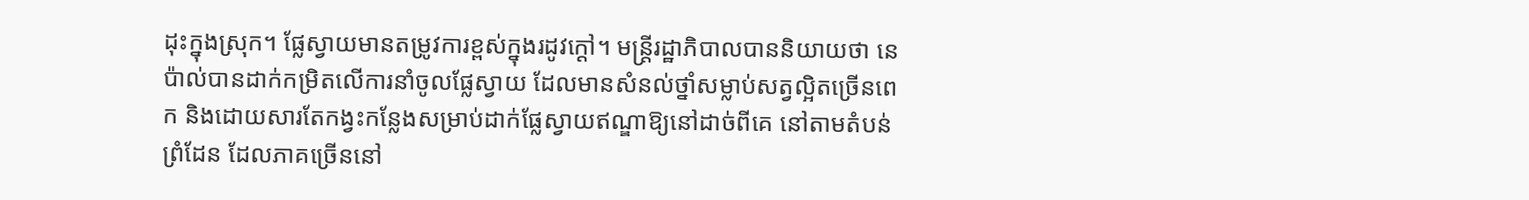ដុះក្នុងស្រុក។ ផ្លែស្វាយមានតម្រូវការខ្ពស់ក្នុងរដូវក្តៅ។ មន្ត្រីរដ្ឋាភិបាលបាននិយាយថា នេប៉ាល់បានដាក់កម្រិតលើការនាំចូលផ្លែស្វាយ ដែលមានសំនល់ថ្នាំសម្លាប់សត្វល្អិតច្រើនពេក និងដោយសារតែកង្វះកន្លែងសម្រាប់ដាក់ផ្លែស្វាយឥណ្ឌាឱ្យនៅដាច់ពីគេ នៅតាមតំបន់ព្រំដែន ដែលភាគច្រើននៅ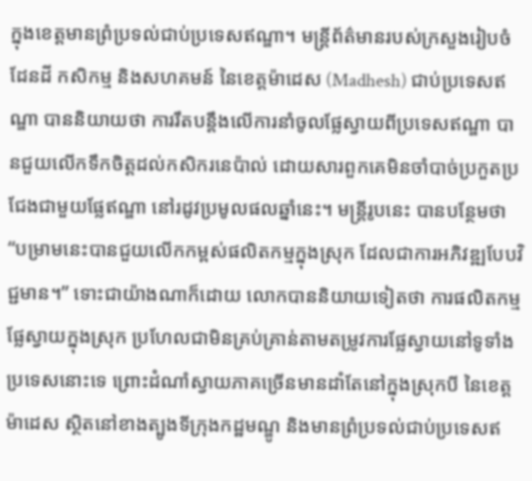ក្នុងខេត្តមានព្រំប្រទល់ជាប់ប្រទេសឥណ្ឌា។ មន្ត្រីព័ត៌មានរបស់ក្រសួងរៀបចំដែនដី កសិកម្ម និងសហគមន៍ នៃខេត្តម៉ាដេស (Madhesh) ជាប់ប្រទេសឥណ្ឌា បាននិយាយថា ការរឹតបន្តឹងលើការនាំចូលផ្លែស្វាយពីប្រទេសឥណ្ឌា បានជួយលើកទឹកចិត្តដល់កសិករនេប៉ាល់ ដោយសារពួកគេមិនចាំបាច់ប្រកួតប្រជែងជាមួយផ្លែឥណ្ឌា នៅរដូវប្រមូលផលឆ្នាំនេះ។ មន្ត្រីរូបនេះ បានបន្ថែមថា “បម្រាមនេះបានជួយលើកកម្ពស់ផលិតកម្មក្នុងស្រុក ដែលជាការអភិវឌ្ឍបែបវិជ្ជមាន។” ទោះជាយ៉ាងណាក៏ដោយ លោកបាននិយាយទៀតថា ការផលិតកម្មផ្លែស្វាយក្នុងស្រុក ប្រហែលជាមិនគ្រប់គ្រាន់តាមតម្រូវការផ្លែស្វាយនៅទូទាំងប្រទេសនោះទេ ព្រោះដំណាំស្វាយភាគច្រើនមានដាំតែនៅក្នុងស្រុកបី នៃខេត្តម៉ាដេស ស្ថិតនៅខាងត្បូងទីក្រុងកដ្ឋមណ្ឌូ និងមានព្រំប្រទល់ជាប់ប្រទេសឥ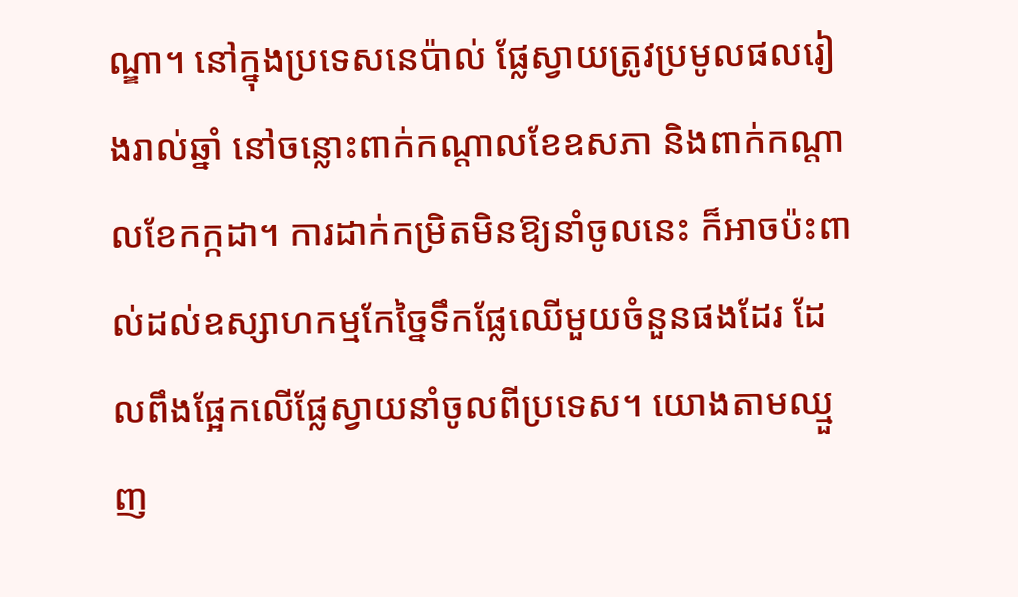ណ្ឌា។ នៅក្នុងប្រទេសនេប៉ាល់ ផ្លែស្វាយត្រូវប្រមូលផលរៀងរាល់ឆ្នាំ នៅចន្លោះពាក់កណ្តាលខែឧសភា និងពាក់កណ្តាលខែកក្កដា។ ការដាក់កម្រិតមិនឱ្យនាំចូលនេះ ក៏អាចប៉ះពាល់ដល់ឧស្សាហកម្មកែច្នៃទឹកផ្លែឈើមួយចំនួនផងដែរ ដែលពឹងផ្អែកលើផ្លែស្វាយនាំចូលពីប្រទេស។ យោងតាមឈ្មួញ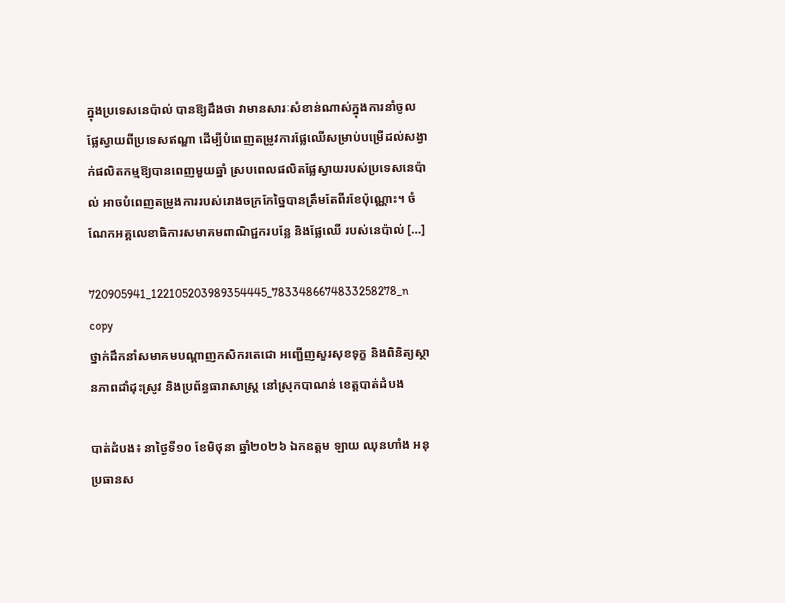ក្នុងប្រទេសនេប៉ាល់ បានឱ្យដឹងថា វាមានសារៈសំខាន់ណាស់ក្នុងការនាំចូលផ្លែស្វាយពីប្រទេសឥណ្ឌា ដើម្បីបំពេញតម្រូវការផ្លែឈើសម្រាប់បម្រើដល់សង្វាក់ផលិតកម្មឱ្យបានពេញមួយឆ្នាំ ស្របពេលផលិតផ្លែស្វាយរបស់ប្រទេសនេប៉ាល់ អាចបំពេញតម្រូងការរបស់រោងចក្រកែច្នៃបានត្រឹមតែពីរខែប៉ុណ្ណោះ។ ចំណែកអគ្គលេខាធិការសមាគមពាណិជ្ជករបន្លែ និងផ្លែឈើ របស់នេប៉ាល់ […]

720905941_122105203989354445_7833486674833258278_n copy
ថ្នាក់ដឹកនាំសមាគមបណ្តាញកសិករតេជោ អញ្ជើញសួរសុខទុក្ខ និងពិនិត្យស្ថានភាពដាំដុះស្រូវ និងប្រព័ន្ធធារាសាស្ត្រ នៅស្រុកបាណន់ ខេត្តបាត់ដំបង

បាត់ដំបង៖ នាថ្ងៃទី១០ ខែមិថុនា ឆ្នាំ២០២៦ ឯកឧត្តម ឡាយ ឈុនហាំង អនុប្រធានស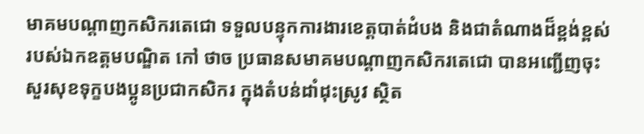មាគមបណ្តាញកសិករតេជោ ទទួលបន្ទុកការងារខេត្តបាត់ដំបង និងជាតំណាងដ៏ខ្ពង់ខ្ពស់របស់ឯកឧត្តមបណ្ឌិត កៅ ថាច ប្រធានសមាគមបណ្តាញកសិករតេជោ បានអញ្ជើញចុះសួរសុខទុក្ខបងប្អូនប្រជាកសិករ ក្នុងតំបន់ដាំដុះស្រូវ ស្ថិត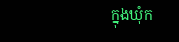ក្នុងឃុំក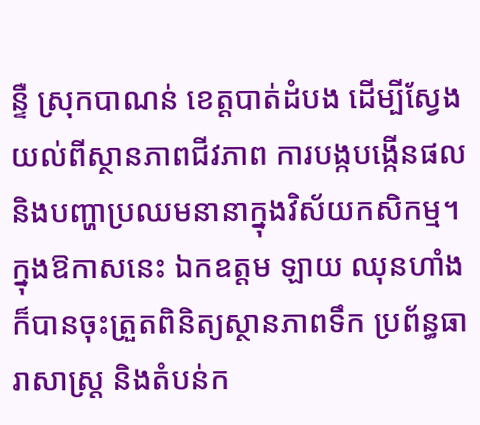ន្ទឺ ស្រុកបាណន់ ខេត្តបាត់ដំបង ដើម្បីស្វែងយល់ពីស្ថានភាពជីវភាព ការបង្កបង្កើនផល និងបញ្ហាប្រឈមនានាក្នុងវិស័យកសិកម្ម។ ក្នុងឱកាសនេះ ឯកឧត្តម ឡាយ ឈុនហាំង ក៏បានចុះត្រួតពិនិត្យស្ថានភាពទឹក ប្រព័ន្ធធារាសាស្ត្រ និងតំបន់ក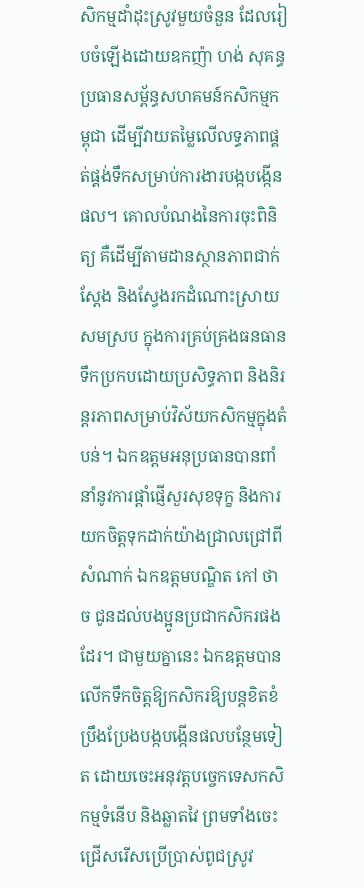សិកម្មដាំដុះស្រូវមួយចំនួន ដែលរៀបចំឡើងដោយឧកញ៉ា ហង់ សុគន្ធ ប្រធានសម្ព័ន្ធសហគមន៍កសិកម្មកម្ពុជា ដើម្បីវាយតម្លៃលើលទ្ធភាពផ្គត់ផ្គង់ទឹកសម្រាប់ការងារបង្កបង្កើនផល។ គោលបំណងនៃការចុះពិនិត្យ គឺដើម្បីតាមដានស្ថានភាពជាក់ស្តែង និងស្វែងរកដំណោះស្រាយសមស្រប ក្នុងការគ្រប់គ្រងធនធានទឹកប្រកបដោយប្រសិទ្ធភាព និងនិរន្តរភាពសម្រាប់វិស័យកសិកម្មក្នុងតំបន់។ ឯកឧត្តមអនុប្រធានបានពាំនាំនូវការផ្តាំផ្ញើសួរសុខទុក្ខ និងការយកចិត្តទុកដាក់យ៉ាងជ្រាលជ្រៅពីសំណាក់ ឯកឧត្តមបណ្ឌិត កៅ ថាច ជូនដល់បងប្អូនប្រជាកសិករផងដែរ។ ជាមួយគ្នានេះ ឯកឧត្តមបានលើកទឹកចិត្តឱ្យកសិករឱ្យបន្តខិតខំប្រឹងប្រែងបង្កបង្កើនផលបន្ថែមទៀត ដោយចេះអនុវត្តបច្ចេកទេសកសិកម្មទំនើប និងឆ្លាតវៃ ព្រមទាំងចេះជ្រើសរើសប្រើប្រាស់ពូជស្រូវ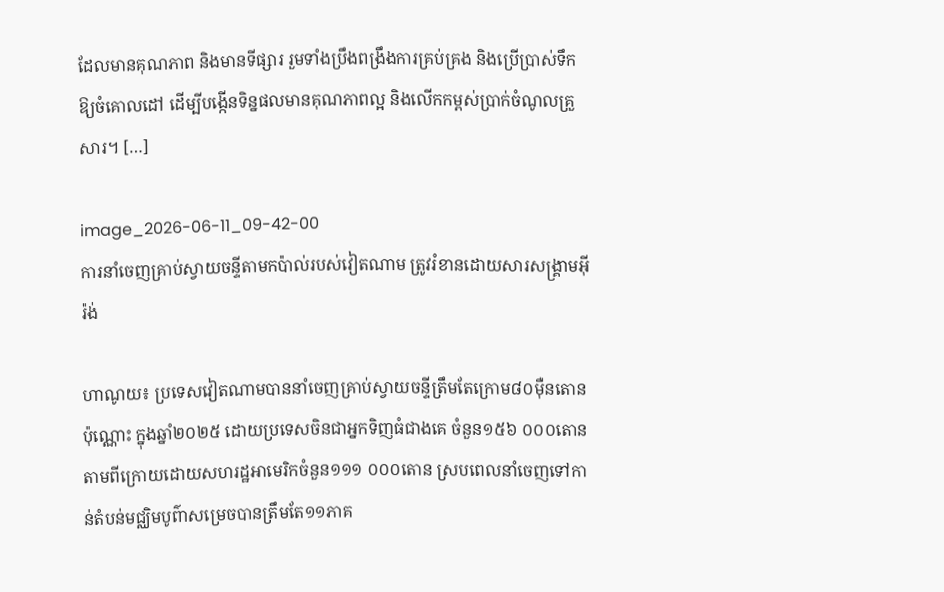ដែលមានគុណភាព និងមានទីផ្សារ រួមទាំងប្រឹងពង្រឹងការគ្រប់គ្រង និងប្រើប្រាស់ទឹកឱ្យចំគោលដៅ ដើម្បីបង្កើនទិន្នផលមានគុណភាពល្អ និងលើកកម្ពស់ប្រាក់ចំណូលគ្រួសារ។ […]

image_2026-06-11_09-42-00
ការនាំចេញគ្រាប់ស្វាយចន្ទីតាមកប៉ាល់របស់វៀតណាម ត្រូវរំខានដោយសារសង្គ្រាមអ៊ីរ៉ង់

ហាណូយ៖ ប្រទេសវៀតណាមបាននាំចេញគ្រាប់ស្វាយចន្ទីត្រឹមតែក្រោម៨០ម៉ឺនតោនប៉ុណ្ណោះ ក្នុងឆ្នាំ២០២៥ ដោយប្រទេសចិនជាអ្នកទិញធំជាងគេ ចំនួន១៥៦ ០០០តោន តាមពីក្រោយដោយសហរដ្ឋអាមេរិកចំនួន១១១ ០០០តោន ស្របពេលនាំចេញទៅកាន់តំបន់មជ្ឈិមបូព៌ាសម្រេចបានត្រឹមតែ១១ភាគ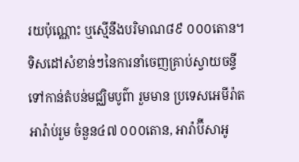រយប៉ុណ្ណោះ ឬស្មើនឹងបរិមាណ៨៩ ០០០តោន។ ទិសដៅសំខាន់ៗនៃការនាំចេញគ្រាប់ស្វាយចន្ទី ទៅកាន់តំបន់មជ្ឈិមបូព៌ា រួមមាន ប្រទេសអេមីរ៉ាតអារ៉ាប់រួម ចំនួន៤៧ ០០០តោន, អារ៉ាប៊ីសាអូ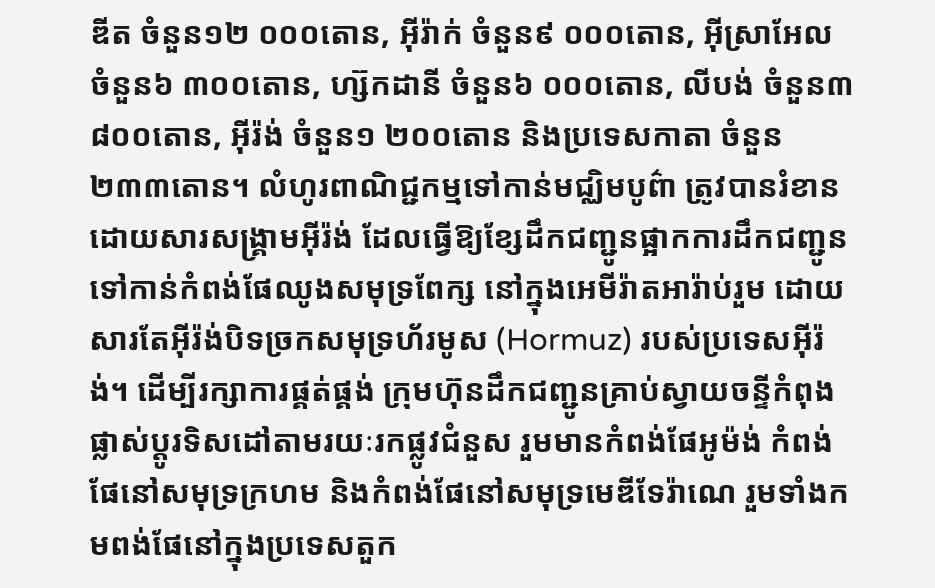ឌីត ចំនួន១២ ០០០តោន, អ៊ីរ៉ាក់ ចំនួន៩ ០០០តោន, អ៊ីស្រាអែល ចំនួន៦ ៣០០តោន, ហ្ស៊កដានី ចំនួន៦ ០០០តោន, លីបង់ ចំនួន៣ ៨០០តោន, អ៊ីរ៉ង់ ចំនួន១ ២០០តោន និងប្រទេសកាតា ចំនួន២៣៣តោន។ លំហូរពាណិជ្ជកម្មទៅកាន់មជ្ឈិមបូព៌ា ត្រូវបានរំខានដោយសារសង្គ្រាមអ៊ីរ៉ង់ ដែលធ្វើឱ្យខ្សែដឹកជញ្ជូនផ្អាកការដឹកជញ្ជូនទៅកាន់កំពង់ផែឈូងសមុទ្រពែក្ស នៅក្នុងអេមីរ៉ាតអារ៉ាប់រួម ដោយសារតែអ៊ីរ៉ង់បិទច្រកសមុទ្រហ័រមូស (Hormuz) របស់ប្រទេសអ៊ីរ៉ង់។ ដើម្បីរក្សាការផ្គត់ផ្គង់ ក្រុមហ៊ុនដឹកជញ្ជូនគ្រាប់ស្វាយចន្ទីកំពុងផ្លាស់ប្តូរទិសដៅតាមរយៈរកផ្លូវជំនួស រួមមានកំពង់ផែអូម៉ង់ កំពង់ផែនៅសមុទ្រក្រហម និងកំពង់ផែនៅសមុទ្រមេឌីទែរ៉ាណេ រួមទាំងកមពង់ផែនៅក្នុងប្រទេសតួក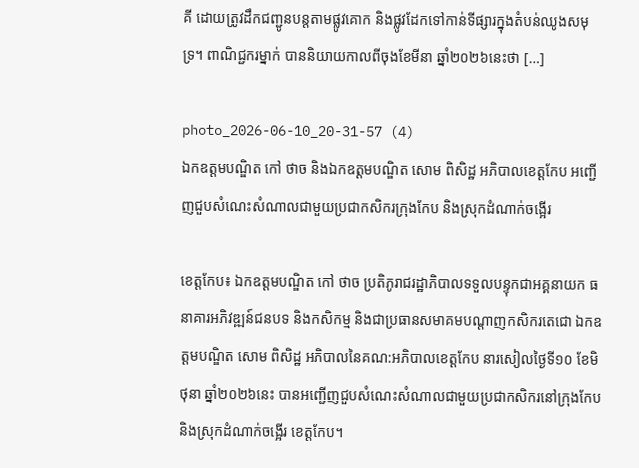គី ដោយត្រូវដឹកជញ្ជូនបន្តតាមផ្លូវគោក និងផ្លូវដែកទៅកាន់ទីផ្សារក្នុងតំបន់ឈូងសមុទ្រ។ ពាណិជ្ជករម្នាក់ បាននិយាយកាលពីចុងខែមីនា ឆ្នាំ២០២៦នេះថា […]

photo_2026-06-10_20-31-57 (4)
ឯកឧត្តមបណ្ឌិត កៅ ថាច និងឯកឧត្តមបណ្ឌិត សោម ពិសិដ្ឋ អភិបាលខេត្តកែប អញ្ជើញជួបសំណេះសំណាលជាមួយប្រជាកសិករក្រុងកែប និងស្រុកដំណាក់ចង្អើរ

ខេត្តកែប៖ ឯកឧត្តមបណ្ឌិត កៅ ថាច ប្រតិភូរាជរដ្ឋាភិបាលទទួលបន្ទុកជាអគ្គនាយក ធនាគារអភិវឌ្ឍន៍ជនបទ និងកសិកម្ម និងជាប្រធានសមាគមបណ្តាញកសិករតេជោ ឯកឧត្តមបណ្ឌិត សោម ពិសិដ្ឋ អភិបាលនៃគណ:អភិបាលខេត្តកែប នារសៀលថ្ងៃទី១០ ខែមិថុនា ឆ្នាំ២០២៦នេះ បានអញ្ជើញជួបសំណេះសំណាលជាមួយប្រជាកសិករនៅក្រុងកែប និងស្រុកដំណាក់ចង្អើរ ខេត្តកែប។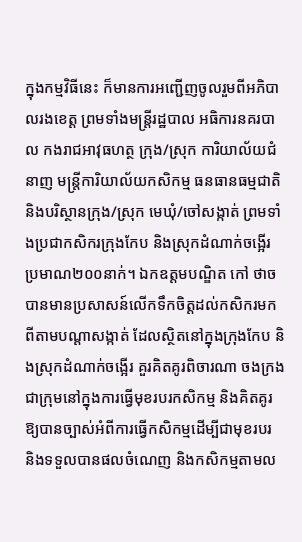ក្នុងកម្មវិធីនេះ ក៏មានការអញ្ជើញចូលរួមពីអភិបាលរងខេត្ត ព្រមទាំងមន្ត្រីរដ្ឋបាល អធិការនគរបាល កងរាជអាវុធហត្ថ ក្រុង/ស្រុក ការិយាល័យជំនាញ មន្ត្រីការិយាល័យកសិកម្ម ធនធានធម្មជាតិ និងបរិស្ថានក្រុង/ស្រុក មេឃុំ/ចៅសង្កាត់ ព្រមទាំងប្រជាកសិករក្រុងកែប និងស្រុកដំណាក់ចង្អើរ ប្រមាណ២០០នាក់។ ឯកឧត្តមបណ្ឌិត កៅ ថាច បានមានប្រសាសន៍លើកទឹកចិត្តដល់កសិករមកពីតាមបណ្តាសង្កាត់ ដែលស្ថិតនៅក្នុងក្រុងកែប និងស្រុកដំណាក់ចង្អើរ គួរគិតគូរពិចារណា ចងក្រងជាក្រុមនៅក្នុងការធ្វើមុខរបរកសិកម្ម និងគិតគូរឱ្យបានច្បាស់អំពីការធ្វើកសិកម្មដើម្បីជាមុខរបរ និងទទួលបានផលចំណេញ និងកសិកម្មតាមល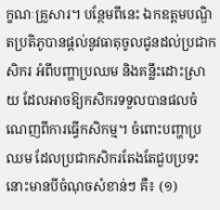ក្ខណៈគ្រួសារ។ បន្ថែមពីនេះ ឯកឧត្តមបណ្ឌិតប្រតិភូបានផ្តល់នូវធាតុចូលជូនដល់ប្រជាកសិករ អំពីបញ្ហាប្រឈម និងគន្លឹះដោះស្រាយ ដែលអាចឱ្យកសិករទទួលបានផលចំណេញពីការធ្វើកសិកម្ម។ ចំពោះបញ្ហាប្រឈម ដែលប្រជាកសិករតែងតែជួបប្រទះនោះមានបីចំណុចសំខាន់ៗ គឺ៖ (១)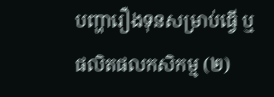បញ្ហារឿងទុនសម្រាប់ធ្វើ ឬផលិតផលកសិកម្ម (២)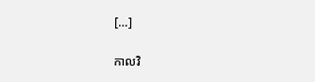[…]

កាលវិ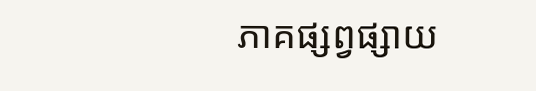ភាគផ្សព្វផ្សាយ